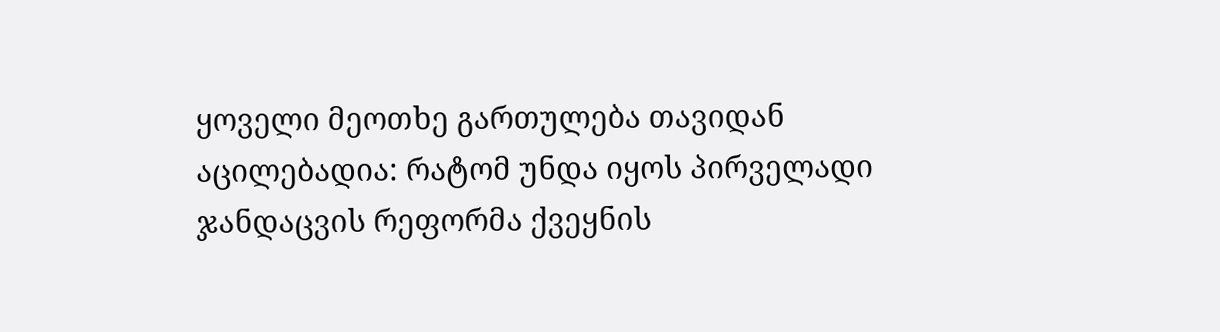ყოველი მეოთხე გართულება თავიდან აცილებადია: რატომ უნდა იყოს პირველადი ჯანდაცვის რეფორმა ქვეყნის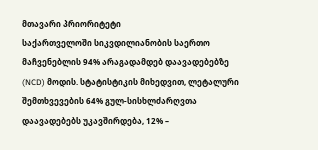მთავარი პრიორიტეტი
საქართველოში სიკვდილიანობის საერთო მაჩვენებლის 94% არაგადამდებ დაავადებებზე (NCD) მოდის. სტატისტიკის მიხედვით, ლეტალური შემთხვევების 64% გულ-სისხლძარღვთა დაავადებებს უკავშირდება, 12% –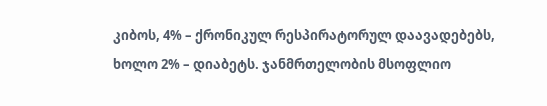კიბოს, 4% – ქრონიკულ რესპირატორულ დაავადებებს, ხოლო 2% – დიაბეტს. ჯანმრთელობის მსოფლიო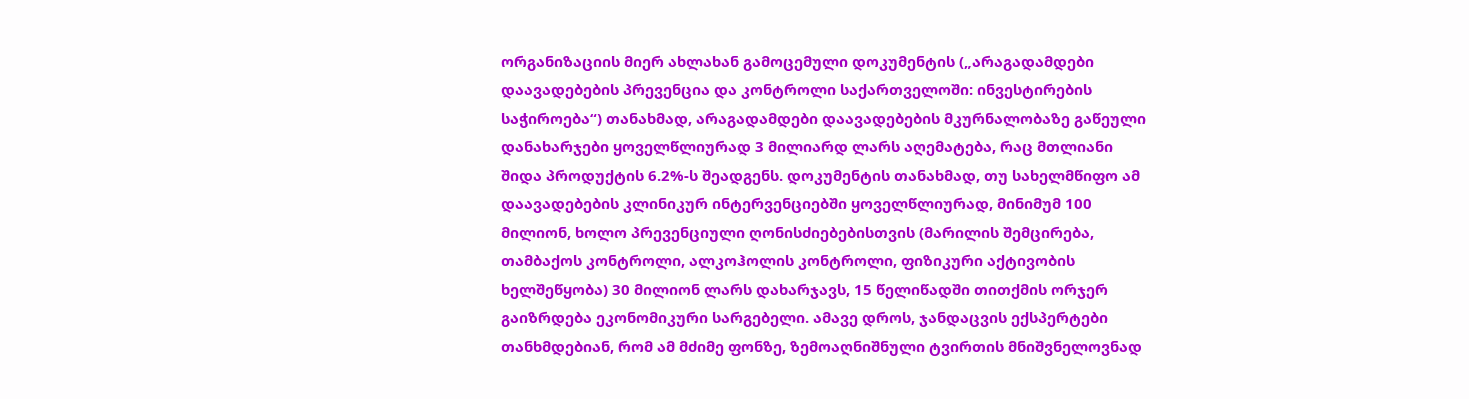ორგანიზაციის მიერ ახლახან გამოცემული დოკუმენტის („არაგადამდები დაავადებების პრევენცია და კონტროლი საქართველოში: ინვესტირების საჭიროება“) თანახმად, არაგადამდები დაავადებების მკურნალობაზე გაწეული დანახარჯები ყოველწლიურად 3 მილიარდ ლარს აღემატება, რაც მთლიანი შიდა პროდუქტის 6.2%-ს შეადგენს. დოკუმენტის თანახმად, თუ სახელმწიფო ამ დაავადებების კლინიკურ ინტერვენციებში ყოველწლიურად, მინიმუმ 100 მილიონ, ხოლო პრევენციული ღონისძიებებისთვის (მარილის შემცირება, თამბაქოს კონტროლი, ალკოჰოლის კონტროლი, ფიზიკური აქტივობის ხელშეწყობა) 30 მილიონ ლარს დახარჯავს, 15 წელიწადში თითქმის ორჯერ გაიზრდება ეკონომიკური სარგებელი. ამავე დროს, ჯანდაცვის ექსპერტები თანხმდებიან, რომ ამ მძიმე ფონზე, ზემოაღნიშნული ტვირთის მნიშვნელოვნად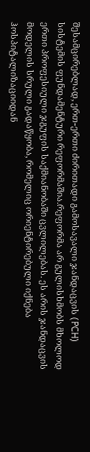შესამცირებლად, ერთ-ერთი ძირითადი გამოსავალი ჯანდაცვის (PCH) სისტემის ფუნდამენტური რეფორმაშია.რეფორმა არ გულისხმობს მხოლოდ ერთი პროფესიული ჯგუფის საქმიანობაში ცვლილებას. ეს არის ჯანდაცვის მოდელის სრული გადაწყობა, რომელიც ორიენტირებული იქნება ჰოსპიტალიზაციიდან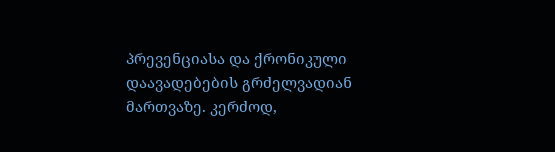პრევენციასა და ქრონიკული დაავადებების გრძელვადიან მართვაზე. კერძოდ,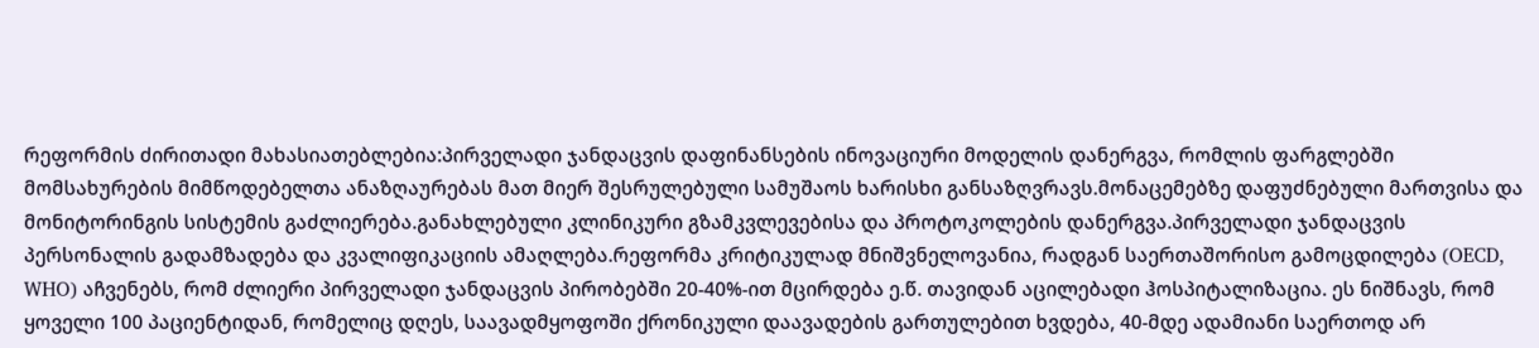რეფორმის ძირითადი მახასიათებლებია:პირველადი ჯანდაცვის დაფინანსების ინოვაციური მოდელის დანერგვა, რომლის ფარგლებში მომსახურების მიმწოდებელთა ანაზღაურებას მათ მიერ შესრულებული სამუშაოს ხარისხი განსაზღვრავს.მონაცემებზე დაფუძნებული მართვისა და მონიტორინგის სისტემის გაძლიერება.განახლებული კლინიკური გზამკვლევებისა და პროტოკოლების დანერგვა.პირველადი ჯანდაცვის პერსონალის გადამზადება და კვალიფიკაციის ამაღლება.რეფორმა კრიტიკულად მნიშვნელოვანია, რადგან საერთაშორისო გამოცდილება (OECD, WHO) აჩვენებს, რომ ძლიერი პირველადი ჯანდაცვის პირობებში 20-40%-ით მცირდება ე.წ. თავიდან აცილებადი ჰოსპიტალიზაცია. ეს ნიშნავს, რომ ყოველი 100 პაციენტიდან, რომელიც დღეს, საავადმყოფოში ქრონიკული დაავადების გართულებით ხვდება, 40-მდე ადამიანი საერთოდ არ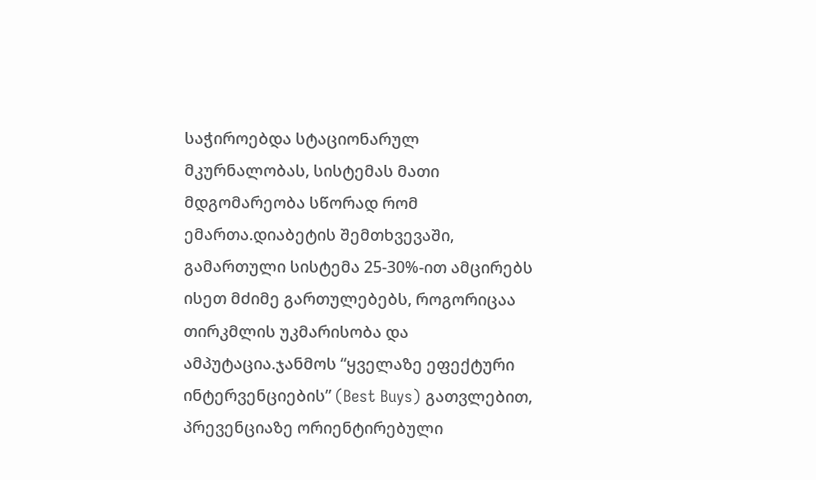საჭიროებდა სტაციონარულ მკურნალობას, სისტემას მათი მდგომარეობა სწორად რომ ემართა.დიაბეტის შემთხვევაში, გამართული სისტემა 25-30%-ით ამცირებს ისეთ მძიმე გართულებებს, როგორიცაა თირკმლის უკმარისობა და ამპუტაცია.ჯანმოს “ყველაზე ეფექტური ინტერვენციების” (Best Buys) გათვლებით, პრევენციაზე ორიენტირებული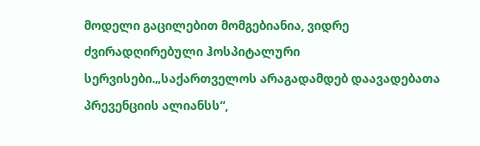მოდელი გაცილებით მომგებიანია, ვიდრე ძვირადღირებული ჰოსპიტალური სერვისები.„საქართველოს არაგადამდებ დაავადებათა პრევენციის ალიანსს“,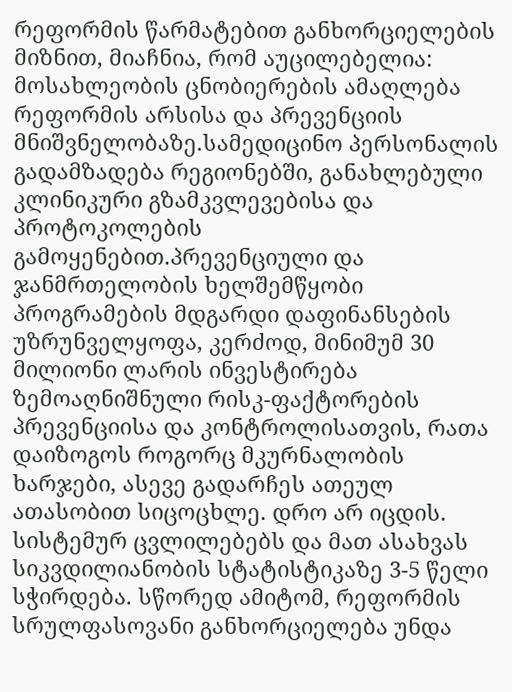რეფორმის წარმატებით განხორციელების მიზნით, მიაჩნია, რომ აუცილებელია: მოსახლეობის ცნობიერების ამაღლება რეფორმის არსისა და პრევენციის მნიშვნელობაზე.სამედიცინო პერსონალის გადამზადება რეგიონებში, განახლებული კლინიკური გზამკვლევებისა და პროტოკოლების გამოყენებით.პრევენციული და ჯანმრთელობის ხელშემწყობი პროგრამების მდგარდი დაფინანსების უზრუნველყოფა, კერძოდ, მინიმუმ 30 მილიონი ლარის ინვესტირება ზემოაღნიშნული რისკ-ფაქტორების პრევენციისა და კონტროლისათვის, რათა დაიზოგოს როგორც მკურნალობის ხარჯები, ასევე გადარჩეს ათეულ ათასობით სიცოცხლე. დრო არ იცდის. სისტემურ ცვლილებებს და მათ ასახვას სიკვდილიანობის სტატისტიკაზე 3-5 წელი სჭირდება. სწორედ ამიტომ, რეფორმის სრულფასოვანი განხორციელება უნდა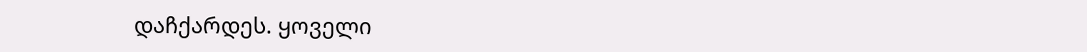დაჩქარდეს. ყოველი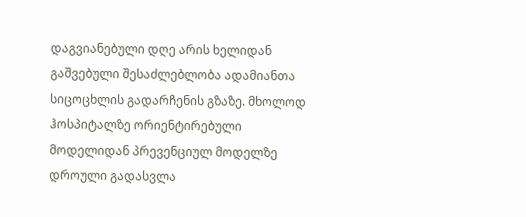დაგვიანებული დღე არის ხელიდან გაშვებული შესაძლებლობა ადამიანთა სიცოცხლის გადარჩენის გზაზე. მხოლოდ ჰოსპიტალზე ორიენტირებული მოდელიდან პრევენციულ მოდელზე დროული გადასვლა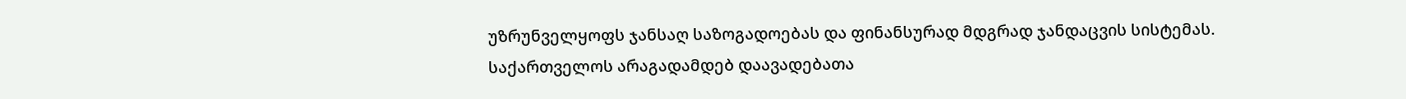უზრუნველყოფს ჯანსაღ საზოგადოებას და ფინანსურად მდგრად ჯანდაცვის სისტემას.
საქართველოს არაგადამდებ დაავადებათა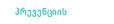პრევენციის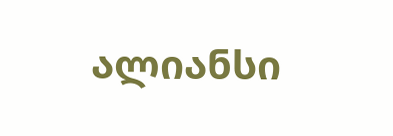ალიანსი